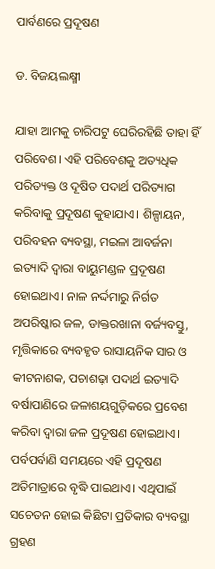ପାର୍ବଣରେ ପ୍ରଦୂଷଣ

ଡ. ବିଜୟଲକ୍ଷ୍ମୀ

ଯାହା ଆମକୁ ଚାରିପଟୁ ଘେରିରହିଛି ତାହା ହିଁ ପରିବେଶ। ଏହି ପରିବେଶକୁ ଅତ୍ୟଧିକ ପରିତ୍ୟକ୍ତ ଓ ଦୂଷିତ ପଦାର୍ଥ ପରିତ୍ୟାଗ କରିବାକୁ ପ୍ରଦୂଷଣ କୁହାଯାଏ। ଶିଳ୍ପାୟନ, ପରିବହନ ବ୍ୟବସ୍ଥା, ମଇଳା ଆବର୍ଜନା ଇତ୍ୟାଦି ଦ୍ୱାରା ବାୟୁମଣ୍ଡଳ ପ୍ରଦୂଷଣ ହୋଇଥାଏ। ନାଳ ନର୍ଦ୍ଦମାରୁ ନିର୍ଗତ ଅପରିଷ୍କାର ଜଳ, ଡାକ୍ତରଖାନା ବର୍ଜ୍ୟବସ୍ତୁ, ମୃତ୍ତିକାରେ ବ୍ୟବହୃତ ରାସାୟନିକ ସାର ଓ କୀଟନାଶକ, ପଚାଶଢ଼ା ପଦାର୍ଥ ଇତ୍ୟାଦି ବର୍ଷାପାଣିରେ ଜଳାଶୟଗୁଡ଼ିକରେ ପ୍ରବେଶ କରିବା ଦ୍ୱାରା ଜଳ ପ୍ରଦୂଷଣ ହୋଇଥାଏ। ପର୍ବପର୍ବାଣି ସମୟରେ ଏହି ପ୍ରଦୂଷଣ ଅତିମାତ୍ରାରେ ବୃଦ୍ଧି ପାଇଥାଏ। ଏଥିପାଇଁ ସଚେତନ ହୋଇ କିଛିଟା ପ୍ରତିକାର ବ୍ୟବସ୍ଥା ଗ୍ରହଣ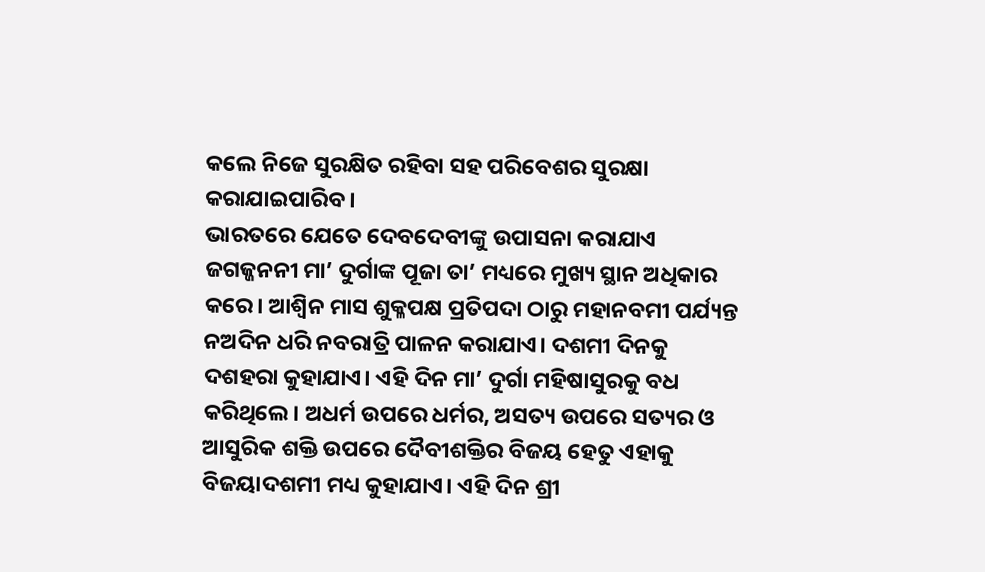କଲେ ନିଜେ ସୁରକ୍ଷିତ ରହିବା ସହ ପରିବେଶର ସୁରକ୍ଷା କରାଯାଇପାରିବ।
ଭାରତରେ ଯେତେ ଦେବଦେବୀଙ୍କୁ ଉପାସନା କରାଯାଏ ଜଗଜ୍ଜନନୀ ମା’ ଦୁର୍ଗାଙ୍କ ପୂଜା ତା’ ମଧ୍ୟରେ ମୁଖ୍ୟ ସ୍ଥାନ ଅଧିକାର କରେ। ଆଶ୍ୱିନ ମାସ ଶୁକ୍ଳପକ୍ଷ ପ୍ରତିପଦା ଠାରୁ ମହାନବମୀ ପର୍ଯ୍ୟନ୍ତ ନଅଦିନ ଧରି ନବରାତ୍ରି ପାଳନ କରାଯାଏ। ଦଶମୀ ଦିନକୁ ଦଶହରା କୁହାଯାଏ। ଏହି ଦିନ ମା’ ଦୁର୍ଗା ମହିଷାସୁରକୁ ବଧ କରିଥିଲେ। ଅଧର୍ମ ଉପରେ ଧର୍ମର, ଅସତ୍ୟ ଉପରେ ସତ୍ୟର ଓ ଆସୁରିକ ଶକ୍ତି ଉପରେ ଦୈବୀଶକ୍ତିର ବିଜୟ ହେତୁ ଏହାକୁ ବିଜୟାଦଶମୀ ମଧ୍ୟ କୁହାଯାଏ। ଏହି ଦିନ ଶ୍ରୀ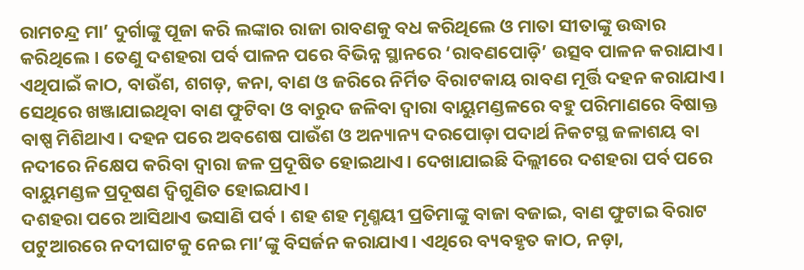ରାମଚନ୍ଦ୍ର ମା’ ଦୁର୍ଗାଙ୍କୁ ପୂଜା କରି ଲଙ୍କାର ରାଜା ରାବଣକୁ ବଧ କରିଥିଲେ ଓ ମାତା ସୀତାଙ୍କୁ ଉଦ୍ଧାର କରିଥିଲେ। ତେଣୁ ଦଶହରା ପର୍ବ ପାଳନ ପରେ ବିଭିନ୍ନ ସ୍ଥାନରେ ‘ରାବଣପୋଡ଼ି’ ଉତ୍ସବ ପାଳନ କରାଯାଏ। ଏଥିପାଇଁ କାଠ, ବାଉଁଶ, ଶଗଡ଼, କନା, ବାଣ ଓ ଜରିରେ ନିର୍ମିତ ବିରାଟକାୟ ରାବଣ ମୂର୍ତ୍ତି ଦହନ କରାଯାଏ। ସେଥିରେ ଖଞ୍ଜାଯାଇଥିବା ବାଣ ଫୁଟିବା ଓ ବାରୁଦ ଜଳିବା ଦ୍ୱାରା ବାୟୁମଣ୍ଡଳରେ ବହୁ ପରିମାଣରେ ବିଷାକ୍ତ ବାଷ୍ପ ମିଶିଥାଏ। ଦହନ ପରେ ଅବଶେଷ ପାଉଁଶ ଓ ଅନ୍ୟାନ୍ୟ ଦରପୋଡ଼ା ପଦାର୍ଥ ନିକଟସ୍ଥ ଜଳାଶୟ ବା ନଦୀରେ ନିକ୍ଷେପ କରିବା ଦ୍ୱାରା ଜଳ ପ୍ରଦୂଷିତ ହୋଇଥାଏ। ଦେଖାଯାଇଛି ଦିଲ୍ଲୀରେ ଦଶହରା ପର୍ବ ପରେ ବାୟୁମଣ୍ଡଳ ପ୍ରଦୂଷଣ ଦ୍ୱିଗୁଣିତ ହୋଇଯାଏ।
ଦଶହରା ପରେ ଆସିଥାଏ ଭସାଣି ପର୍ବ। ଶହ ଶହ ମୃଣ୍ମୟୀ ପ୍ରତିମାଙ୍କୁ ବାଜା ବଜାଇ, ବାଣ ଫୁଟାଇ ବିରାଟ ପଟୁଆରରେ ନଦୀଘାଟକୁ ନେଇ ମା’ଙ୍କୁ ବିସର୍ଜନ କରାଯାଏ। ଏଥିରେ ବ୍ୟବହୃତ କାଠ, ନଡ଼ା,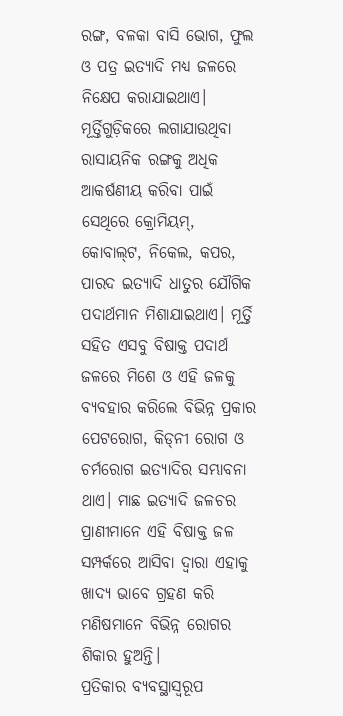ରଙ୍ଗ, ବଳକା ବାସି ଭୋଗ, ଫୁଲ ଓ ପତ୍ର ଇତ୍ୟାଦି ମଧ୍ୟ ଜଳରେ ନିକ୍ଷେପ କରାଯାଇଥାଏ। ମୂର୍ତ୍ତିଗୁଡ଼ିକରେ ଲଗାଯାଉଥିବା ରାସାୟନିକ ରଙ୍ଗକୁ ଅଧିକ ଆକର୍ଷଣୀୟ କରିବା ପାଇଁ ସେଥିରେ କ୍ରୋମିୟମ୍‌, କୋବାଲ୍‌ଟ, ନିକେଲ, କପର, ପାରଦ ଇତ୍ୟାଦି ଧାତୁର ଯୌଗିକ ପଦାର୍ଥମାନ ମିଶାଯାଇଥାଏ। ମୂର୍ତ୍ତି ସହିତ ଏସବୁ ବିଷାକ୍ତ ପଦାର୍ଥ ଜଳରେ ମିଶେ ଓ ଏହି ଜଳକୁ ବ୍ୟବହାର କରିଲେ ବିଭିନ୍ନ ପ୍ରକାର ପେଟରୋଗ, କିଡ୍‌ନୀ ରୋଗ ଓ ଚର୍ମରୋଗ ଇତ୍ୟାଦିର ସମ୍ଭାବନା ଥାଏ। ମାଛ ଇତ୍ୟାଦି ଜଳଚର ପ୍ରାଣୀମାନେ ଏହି ବିଷାକ୍ତ ଜଳ ସମ୍ପର୍କରେ ଆସିବା ଦ୍ୱାରା ଏହାକୁ ଖାଦ୍ୟ ଭାବେ ଗ୍ରହଣ କରି ମଣିଷମାନେ ବିଭିନ୍ନ ରୋଗର ଶିକାର ହୁଅନ୍ତି।
ପ୍ରତିକାର ବ୍ୟବସ୍ଥାସ୍ବରୂପ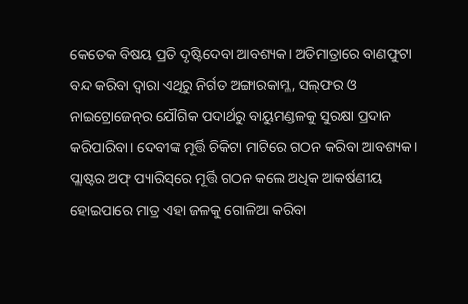କେତେକ ବିଷୟ ପ୍ରତି ଦୃଷ୍ଟିଦେବା ଆବଶ୍ୟକ। ଅତିମାତ୍ରାରେ ବାଣଫୁଟା ବନ୍ଦ କରିବା ଦ୍ୱାରା ଏଥିରୁ ନିର୍ଗତ ଅଙ୍ଗାରକାମ୍ଳ, ସଲ୍‌ଫର ଓ ନାଇଟ୍ରୋଜେନ୍‌ର ଯୌଗିକ ପଦାର୍ଥରୁ ବାୟୁମଣ୍ଡଳକୁ ସୁରକ୍ଷା ପ୍ରଦାନ କରିପାରିବା। ଦେବୀଙ୍କ ମୂର୍ତ୍ତି ଚିକିଟା ମାଟିରେ ଗଠନ କରିବା ଆବଶ୍ୟକ। ପ୍ଲାଷ୍ଟର ଅଫ୍‌ ପ୍ୟାରିସ୍‌ରେ ମୂର୍ତ୍ତି ଗଠନ କଲେ ଅଧିକ ଆକର୍ଷଣୀୟ ହୋଇପାରେ ମାତ୍ର ଏହା ଜଳକୁ ଗୋଳିଆ କରିବା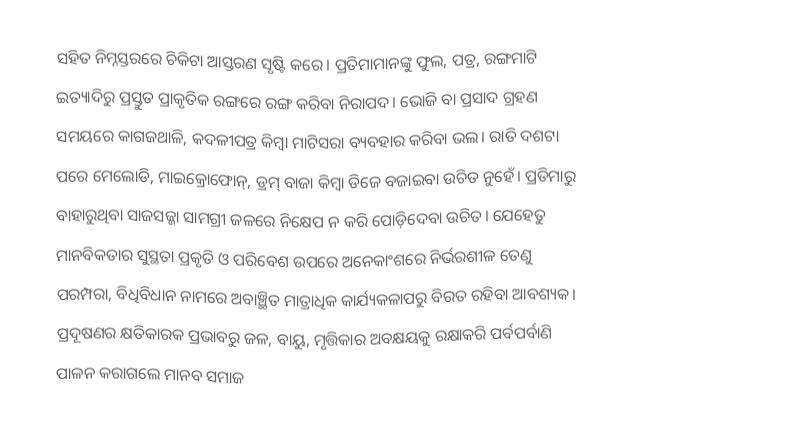ସହିତ ନିମ୍ନସ୍ତରରେ ଚିକିଟା ଆସ୍ତରଣ ସୃଷ୍ଟି କରେ। ପ୍ରତିମାମାନଙ୍କୁ ଫୁଲ, ପତ୍ର, ରଙ୍ଗମାଟି ଇତ୍ୟାଦିରୁ ପ୍ରସ୍ତୁତ ପ୍ରାକୃତିକ ରଙ୍ଗରେ ରଙ୍ଗ କରିବା ନିରାପଦ। ଭୋଜି ବା ପ୍ରସାଦ ଗ୍ରହଣ ସମୟରେ କାଗଜଥାଳି, କଦଳୀପତ୍ର କିମ୍ବା ମାଟିସରା ବ୍ୟବହାର କରିବା ଭଲ। ରାତି ଦଶଟା ପରେ ମେଲୋଡି, ମାଇକ୍ରୋଫୋନ୍‌, ଡ୍ରମ୍‌ ବାଜା କିମ୍ବା ଡିଜେ ବଜାଇବା ଉଚିତ ନୁହେଁ। ପ୍ରତିମାରୁ ବାହାରୁଥିବା ସାଜସଜ୍ଜା ସାମଗ୍ରୀ ଜଳରେ ନିକ୍ଷେପ ନ କରି ପୋଡ଼ିଦେବା ଉଚିତ। ଯେହେତୁ ମାନବିକତାର ସୁସ୍ଥତା ପ୍ରକୃତି ଓ ପରିବେଶ ଉପରେ ଅନେକାଂଶରେ ନିର୍ଭରଶୀଳ ତେଣୁ ପରମ୍ପରା, ବିଧିବିଧାନ ନାମରେ ଅବାଞ୍ଛିତ ମାତ୍ରାଧିକ କାର୍ଯ୍ୟକଳାପରୁ ବିରତ ରହିବା ଆବଶ୍ୟକ। ପ୍ରଦୂଷଣର କ୍ଷତିକାରକ ପ୍ରଭାବରୁ ଜଳ, ବାୟୁ, ମୃତ୍ତିକାର ଅବକ୍ଷୟକୁ ରକ୍ଷାକରି ପର୍ବପର୍ବାଣି ପାଳନ କରାଗଲେ ମାନବ ସମାଜ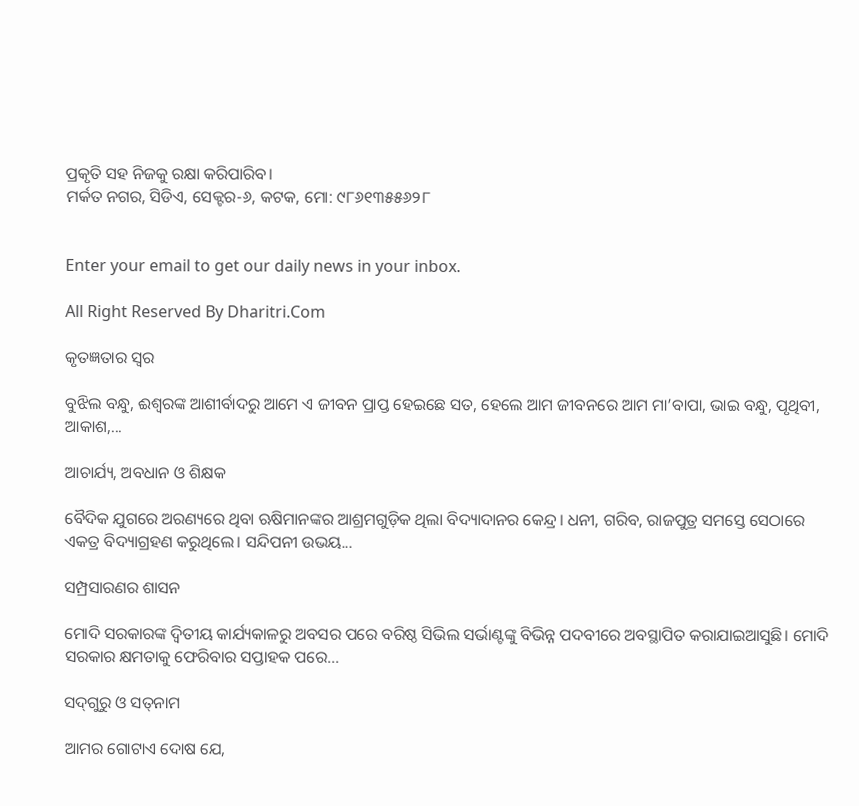ପ୍ରକୃତି ସହ ନିଜକୁ ରକ୍ଷା କରିପାରିବ।
ମର୍କତ ନଗର, ସିଡିଏ, ସେକ୍ଟର-୬, କଟକ, ମୋ: ୯୮୬୧୩୫୫୬୨୮


Enter your email to get our daily news in your inbox.

All Right Reserved By Dharitri.Com

କୃତଜ୍ଞତାର ସ୍ବର

ବୁଝିଲ ବନ୍ଧୁ, ଈଶ୍ବରଙ୍କ ଆଶୀର୍ବାଦରୁ ଆମେ ଏ ଜୀବନ ପ୍ରାପ୍ତ ହେଇଛେ ସତ, ହେଲେ ଆମ ଜୀବନରେ ଆମ ମା’ବାପା, ଭାଇ ବନ୍ଧୁ, ପୃଥିବୀ, ଆକାଶ,...

ଆଚାର୍ଯ୍ୟ, ଅବଧାନ ଓ ଶିକ୍ଷକ

ବୈଦିକ ଯୁଗରେ ଅରଣ୍ୟରେ ଥିବା ଋଷିମାନଙ୍କର ଆଶ୍ରମଗୁଡ଼ିକ ଥିଲା ବିଦ୍ୟାଦାନର କେନ୍ଦ୍ର। ଧନୀ, ଗରିବ, ରାଜପୁତ୍ର ସମସ୍ତେ ସେଠାରେ ଏକତ୍ର ବିଦ୍ୟାଗ୍ରହଣ କରୁଥିଲେ। ସନ୍ଦିପନୀ ଉଭୟ...

ସମ୍ପ୍ରସାରଣର ଶାସନ

ମୋଦି ସରକାରଙ୍କ ଦ୍ୱିତୀୟ କାର୍ଯ୍ୟକାଳରୁ ଅବସର ପରେ ବରିଷ୍ଠ ସିଭିଲ ସର୍ଭାଣ୍ଟଙ୍କୁ ବିଭିନ୍ନ ପଦବୀରେ ଅବସ୍ଥାପିତ କରାଯାଇଆସୁଛି। ମୋଦି ସରକାର କ୍ଷମତାକୁ ଫେରିବାର ସପ୍ତାହକ ପରେ...

ସଦ୍‌ଗୁରୁ ଓ ସତ୍‌ନାମ

ଆମର ଗୋଟାଏ ଦୋଷ ଯେ,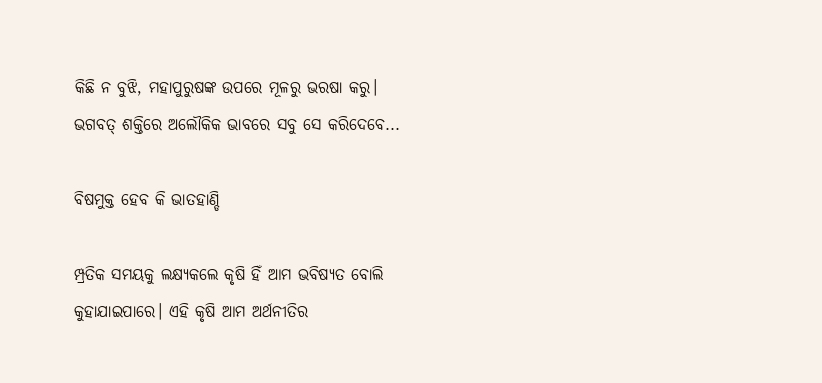କିଛି ନ ବୁଝି, ମହାପୁରୁଷଙ୍କ ଉପରେ ମୂଳରୁ ଭରଷା କରୁ। ଭଗବତ୍‌ ଶକ୍ତିରେ ଅଲୌକିକ ଭାବରେ ସବୁ ସେ କରିଦେବେ...

ବିଷମୁକ୍ତ ହେବ କି ଭାତହାଣ୍ଡି

ମ୍ପ୍ରତିକ ସମୟକୁ ଲକ୍ଷ୍ୟକଲେ କୃଷି ହିଁ ଆମ ଭବିଷ୍ୟତ ବୋଲି କୁହାଯାଇପାରେ। ଏହି କୃଷି ଆମ ଅର୍ଥନୀତିର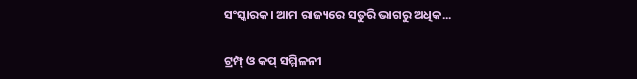ସଂସ୍କାରକ। ଆମ ରାଜ୍ୟରେ ସତୁରି ଭାଗରୁ ଅଧିକ...

ଟ୍ରମ୍ପ୍‌ ଓ କପ୍‌ ସମ୍ମିଳନୀ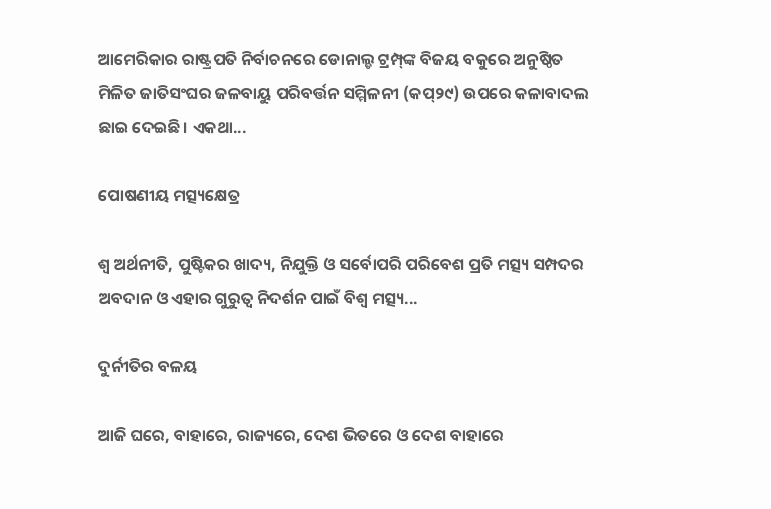ଆମେରିକାର ରାଷ୍ଟ୍ରପତି ନିର୍ବାଚନରେ ଡୋନାଲ୍ଡ ଟ୍ରମ୍ପ୍‌ଙ୍କ ବିଜୟ ବକୁରେ ଅନୁଷ୍ଠିତ ମିଳିତ ଜାତିସଂଘର ଜଳବାୟୁ ପରିବର୍ତ୍ତନ ସମ୍ମିଳନୀ (କପ୍‌୨୯) ଉପରେ କଳାବାଦଲ ଛାଇ ଦେଇଛି। ଏକଥା...

ପୋଷଣୀୟ ମତ୍ସ୍ୟକ୍ଷେତ୍ର

ଶ୍ୱ ଅର୍ଥନୀତି, ପୁଷ୍ଟିକର ଖାଦ୍ୟ, ନିଯୁକ୍ତି ଓ ସର୍ବୋପରି ପରିବେଶ ପ୍ରତି ମତ୍ସ୍ୟ ସମ୍ପଦର ଅବଦାନ ଓ ଏହାର ଗୁରୁତ୍ୱ ନିଦର୍ଶନ ପାଇଁ ବିଶ୍ୱ ମତ୍ସ୍ୟ...

ଦୁର୍ନୀତିର ବଳୟ

ଆଜି ଘରେ, ବାହାରେ, ରାଜ୍ୟରେ, ଦେଶ ଭିତରେ ଓ ଦେଶ ବାହାରେ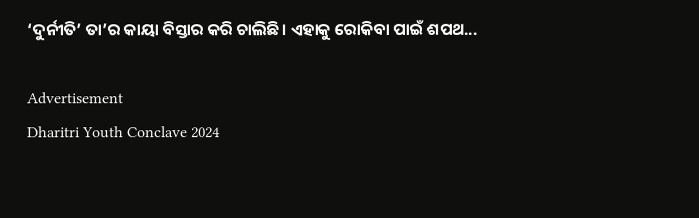‘ଦୁର୍ନୀତି’ ତା’ର କାୟା ବିସ୍ତାର କରି ଚାଲିଛି। ଏହାକୁ ରୋକିବା ପାଇଁ ଶପଥ...

Advertisement
Dharitri Youth Conclave 2024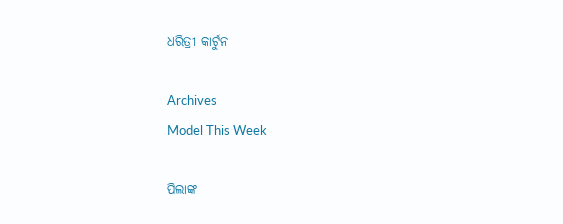ଧରିତ୍ରୀ କାର୍ଟୁନ

Archives
Model This Week

ପିଲାଙ୍କ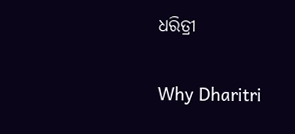ଧରିତ୍ରୀ

Why Dharitri